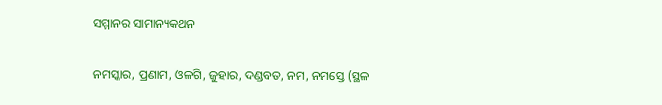ସମ୍ମାନର ସାମାନ୍ୟକଥନ

ନମସ୍କାର, ପ୍ରଣାମ, ଓଳଗି, ଜୁହାର, ଦଣ୍ଡବତ, ନମ, ନମସ୍ତେ (ସ୍ଥଳ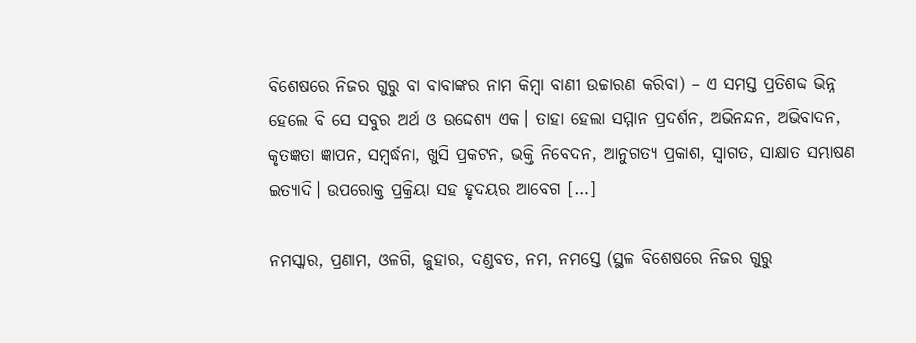ବିଶେଷରେ ନିଜର ଗୁରୁ ବା ବାବାଙ୍କର ନାମ କିମ୍ୱା ବାଣୀ ଉଚ୍ଚାରଣ କରିବା) – ଏ ସମସ୍ତ ପ୍ରତିଶବ୍ଦ ଭିନ୍ନ ହେଲେ ବି ସେ ସବୁର ଅର୍ଥ ଓ ଉଦ୍ଦେଶ୍ୟ ଏକ। ତାହା ହେଲା ସମ୍ମାନ ପ୍ରଦର୍ଶନ, ଅଭିନନ୍ଦନ, ଅଭିବାଦନ, କୃତଜ୍ଞତା ଜ୍ଞାପନ, ସମ୍ୱର୍ଦ୍ଧନା, ଖୁସି ପ୍ରକଟନ, ଭକ୍ତି ନିବେଦନ, ଆନୁଗତ୍ୟ ପ୍ରକାଶ, ସ୍ୱାଗତ, ସାକ୍ଷାତ ସମ୍ଭାଷଣ ଇତ୍ୟାଦି। ଉପରୋକ୍ତ ପ୍ରକ୍ରିୟା ସହ ହୃଦୟର ଆବେଗ […]

ନମସ୍କାର, ପ୍ରଣାମ, ଓଳଗି, ଜୁହାର, ଦଣ୍ଡବତ, ନମ, ନମସ୍ତେ (ସ୍ଥଳ ବିଶେଷରେ ନିଜର ଗୁରୁ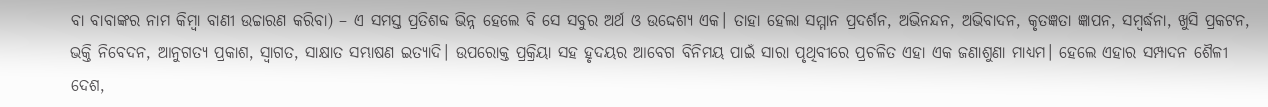ବା ବାବାଙ୍କର ନାମ କିମ୍ୱା ବାଣୀ ଉଚ୍ଚାରଣ କରିବା) – ଏ ସମସ୍ତ ପ୍ରତିଶବ୍ଦ ଭିନ୍ନ ହେଲେ ବି ସେ ସବୁର ଅର୍ଥ ଓ ଉଦ୍ଦେଶ୍ୟ ଏକ। ତାହା ହେଲା ସମ୍ମାନ ପ୍ରଦର୍ଶନ, ଅଭିନନ୍ଦନ, ଅଭିବାଦନ, କୃତଜ୍ଞତା ଜ୍ଞାପନ, ସମ୍ୱର୍ଦ୍ଧନା, ଖୁସି ପ୍ରକଟନ, ଭକ୍ତି ନିବେଦନ, ଆନୁଗତ୍ୟ ପ୍ରକାଶ, ସ୍ୱାଗତ, ସାକ୍ଷାତ ସମ୍ଭାଷଣ ଇତ୍ୟାଦି। ଉପରୋକ୍ତ ପ୍ରକ୍ରିୟା ସହ ହୃଦୟର ଆବେଗ ବିନିମୟ ପାଇଁ ସାରା ପୃଥିବୀରେ ପ୍ରଚଳିତ ଏହା ଏକ ଜଣାଶୁଣା ମାଧ୍ୟମ। ହେଲେ ଏହାର ସମ୍ପାଦନ ଶୈଳୀ ଦେଶ,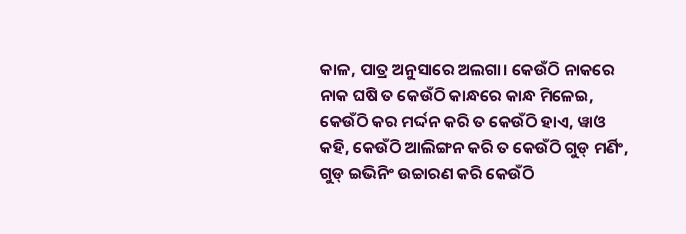କାଳ, ପାତ୍ର ଅନୁସାରେ ଅଲଗା। କେଉଁଠି ନାକରେ ନାକ ଘଷି ତ କେଉଁଠି କାନ୍ଧରେ କାନ୍ଧ ମିଳେଇ, କେଉଁଠି କର ମର୍ଦ୍ଦନ କରି ତ କେଉଁଠି ହାଏ, ୱାଓ କହି, କେଉଁଠି ଆଲିଙ୍ଗନ କରି ତ କେଉଁଠି ଗୁଡ୍‌‌ ମର୍ଣିଂ, ଗୁଡ୍‌‌ ଇଭିନିଂ ଉଚ୍ଚାରଣ କରି କେଉଁଠି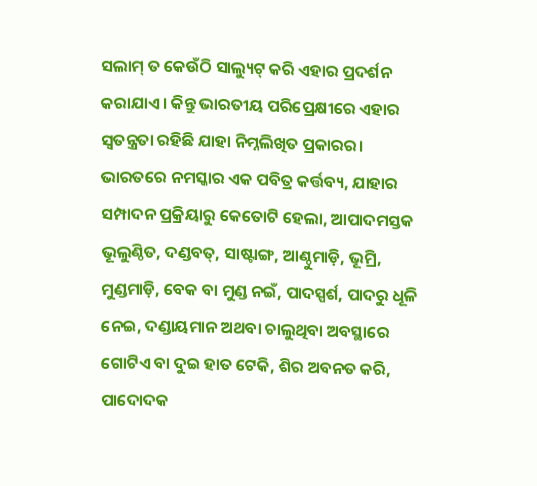ସଲାମ୍‌‌ ତ କେଉଁଠି ସାଲ୍ୟୁଟ୍‌‌ କରି ଏହାର ପ୍ରଦର୍ଶନ କରାଯାଏ। କିନ୍ତୁ ଭାରତୀୟ ପରିପ୍ରେକ୍ଷୀରେ ଏହାର ସ୍ୱତନ୍ତ୍ରତା ରହିଛି ଯାହା ନିମ୍ନଲିଖିତ ପ୍ରକାରର।
ଭାରତରେ ନମସ୍କାର ଏକ ପବିତ୍ର କର୍ତ୍ତବ୍ୟ, ଯାହାର ସମ୍ପାଦନ ପ୍ରକ୍ରିୟାରୁ କେତୋଟି ହେଲା, ଆପାଦମସ୍ତକ ଭୂଲୁଣ୍ଠିତ, ଦଣ୍ଡବତ୍‌‌, ସାଷ୍ଟାଙ୍ଗ, ଆଣ୍ଠୁମାଡ଼ି, ଭୂମ୍ରି, ମୁଣ୍ଡମାଡ଼ି, ବେକ ବା ମୁଣ୍ଡ ନଇଁ, ପାଦସ୍ପର୍ଶ, ପାଦରୁ ଧୂଳି ନେଇ, ଦଣ୍ଡାୟମାନ ଅଥବା ଚାଲୁଥିବା ଅବସ୍ଥାରେ ଗୋଟିଏ ବା ଦୁଇ ହାତ ଟେକି, ଶିର ଅବନତ କରି, ପାଦୋଦକ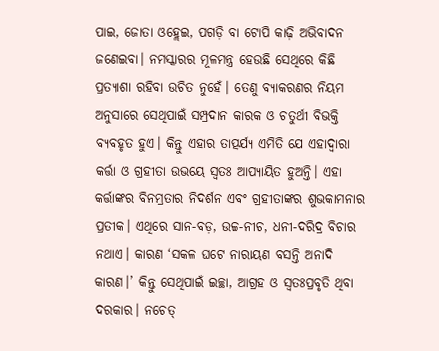ପାଇ, ଜୋତା ଓହ୍ଲେଇ, ପଗଡ଼ି ବା ଟୋପି କାଢ଼ି ଅଭିବାଦନ ଜଣେଇବା। ନମସ୍କାରର ମୂଳମନ୍ତ୍ର ହେଉଛି ସେଥିରେ କିଛି ପ୍ରତ୍ୟାଶା ରହିବା ଉଚିତ ନୁହେଁ। ତେଣୁ ବ୍ୟାକରଣର ନିୟମ ଅନୁସାରେ ସେଥିପାଇଁ ସମ୍ପ୍ରଦାନ କାରକ ଓ ଚତୁର୍ଥୀ ବିଭକ୍ତି ବ୍ୟବହୃତ ହୁଏ। କିନ୍ତୁ ଏହାର ତାତ୍ପର୍ଯ୍ୟ ଏମିତି ଯେ ଏହାଦ୍ୱାରା କର୍ତ୍ତା ଓ ଗ୍ରହୀତା ଉଭୟେ ସ୍ୱତଃ ଆପ୍ୟାୟିତ ହୁଅନ୍ତି। ଏହା କର୍ତ୍ତାଙ୍କର ବିନମ୍ରତାର ନିଦର୍ଶନ ଏବଂ ଗ୍ରହୀତାଙ୍କର ଶୁଭକାମନାର ପ୍ରତୀକ। ଏଥିରେ ସାନ-ବଡ଼, ଉଚ୍ଚ-ନୀଚ, ଧନୀ-ଦରିଦ୍ର ବିଚାର ନଥାଏ। କାରଣ ‘ସକଳ ଘଟେ ନାରାୟଣ ବସନ୍ତି ଅନାଦି କାରଣ।’ କିନ୍ତୁ ସେଥିପାଇଁ ଇଚ୍ଛା, ଆଗ୍ରହ ଓ ସ୍ୱତଃପ୍ରବୃତି ଥିବା ଦରକାର। ନଚେତ୍‌‌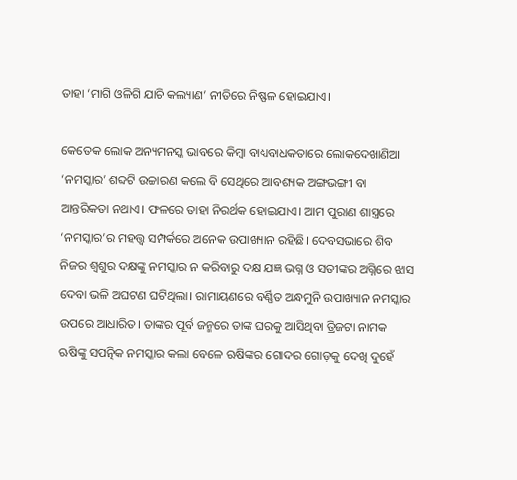ତାହା ‘ମାଗି ଓଳିଗି ଯାଚି କଲ୍ୟାଣ’ ନୀତିରେ ନିଷ୍ଫଳ ହୋଇଯାଏ।

କେତେକ ଲୋକ ଅନ୍ୟମନସ୍କ ଭାବରେ କିମ୍ୱା ବାଧ୍ୟବାଧକତାରେ ଲୋକଦେଖାଣିଆ ‘ନମସ୍କାର’ ଶବ୍ଦଟି ଉଚ୍ଚାରଣ କଲେ ବି ସେଥିରେ ଆବଶ୍ୟକ ଅଙ୍ଗଭଙ୍ଗୀ ବା ଆନ୍ତରିକତା ନଥାଏ। ଫଳରେ ତାହା ନିରର୍ଥକ ହୋଇଯାଏ। ଆମ ପୁରାଣ ଶାସ୍ତ୍ରରେ ‘ନମସ୍କାର’ର ମହତ୍ତ୍ୱ ସମ୍ପର୍କରେ ଅନେକ ଉପାଖ୍ୟାନ ରହିଛି। ଦେବସଭାରେ ଶିବ ନିଜର ଶ୍ୱଶୁର ଦକ୍ଷଙ୍କୁ ନମସ୍କାର ନ କରିବାରୁ ଦକ୍ଷ ଯଜ୍ଞ ଭଗ୍ନ ଓ ସତୀଙ୍କର ଅଗ୍ନିରେ ଝାସ ଦେବା ଭଳି ଅଘଟଣ ଘଟିଥିଲା। ରାମାୟଣରେ ବର୍ଣ୍ଣିତ ଅନ୍ଧମୁନି ଉପାଖ୍ୟାନ ନମସ୍କାର ଉପରେ ଆଧାରିତ। ତାଙ୍କର ପୂର୍ବ ଜନ୍ମରେ ତାଙ୍କ ଘରକୁ ଆସିଥିବା ତ୍ରିଜଟା ନାମକ ଋଷିଙ୍କୁ ସପତ୍ନିକ ନମସ୍କାର କଲା ବେଳେ ଋଷିଙ୍କର ଗୋଦର ଗୋଡ଼କୁ ଦେଖି ଦୁହେଁ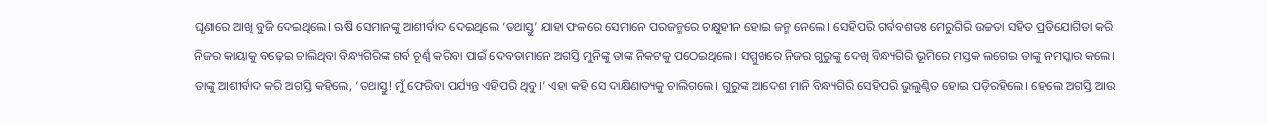ଘୃଣାରେ ଆଖି ବୁଜି ଦେଇଥିଲେ। ଋଷି ସେମାନଙ୍କୁ ଆଶୀର୍ବାଦ ଦେଇଥିଲେ ‘ତଥାସ୍ତୁ’ ଯାହା ଫଳରେ ସେମାନେ ପରଜନ୍ମରେ ଚକ୍ଷୁହୀନ ହୋଇ ଜନ୍ମ ନେଲେ। ସେହିପରି ଗର୍ବବଶତଃ ମେରୁଗିରି ଉଚ୍ଚତା ସହିତ ପ୍ରତିଯୋଗିତା କରି ନିଜର କାୟାକୁ ବଢ଼େଇ ଚାଲିଥିବା ବିନ୍ଧ୍ୟଗିରିଙ୍କ ଗର୍ବ ଚୂର୍ଣ୍ଣ କରିବା ପାଇଁ ଦେବତାମାନେ ଅଗସ୍ତି ମୁନିଙ୍କୁ ତାଙ୍କ ନିକଟକୁ ପଠେଇଥିଲେ। ସମ୍ମୁଖରେ ନିଜର ଗୁରୁଙ୍କୁ ଦେଖି ବିନ୍ଧ୍ୟଗିରି ଭୂମିରେ ମସ୍ତକ ଲଗେଇ ତାଙ୍କୁ ନମସ୍କାର କଲେ। ତାଙ୍କୁ ଆଶୀର୍ବାଦ କରି ଅଗସ୍ତି କହିଲେ, ‘ତଥାସ୍ତୁ! ମୁଁ ଫେରିବା ପର୍ଯ୍ୟନ୍ତ ଏହିପରି ଥିବୁ।’ ଏହା କହି ସେ ଦାକ୍ଷିଣାତ୍ୟକୁ ଚାଲିଗଲେ। ଗୁରୁଙ୍କ ଆଦେଶ ମାନି ବିନ୍ଧ୍ୟଗିରି ସେହିପରି ଭୁଲୁଣ୍ଠିତ ହୋଇ ପଡ଼ିରହିଲେ। ହେଲେ ଅଗସ୍ତି ଆଉ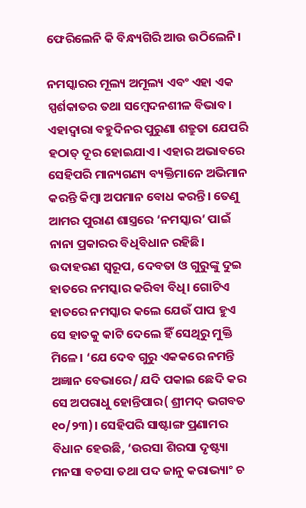ଫେରିଲେନି କି ବିନ୍ଧ୍ୟଗିରି ଆଉ ଉଠିଲେନି।

ନମସ୍କାରର ମୂଲ୍ୟ ଅମୂଲ୍ୟ ଏବଂ ଏହା ଏକ ସ୍ପର୍ଶକାତର ତଥା ସମ୍ୱେଦନଶୀଳ ବିଭାବ। ଏହାଦ୍ୱାରା ବହୁଦିନର ପୁରୁଣା ଶତ୍ରୁତା ଯେପରି ହଠାତ୍‌‌ ଦୂର ହୋଇଯାଏ। ଏହାର ଅଭାବରେ ସେହିପରି ମାନ୍ୟଗଣ୍ୟ ବ୍ୟକ୍ତିମାନେ ଅଭିମାନ କରନ୍ତି କିମ୍ୱା ଅପମାନ ବୋଧ କରନ୍ତି। ତେଣୁ ଆମର ପୁରାଣ ଶାସ୍ତ୍ରରେ ‘ନମସ୍କାର’ ପାଇଁ ନାନା ପ୍ରକାରର ବିଧିବିଧାନ ରହିଛି। ଉଦାହରଣ ସ୍ୱରୂପ, ଦେବତା ଓ ଗୁରୁଙ୍କୁ ଦୁଇ ହାତରେ ନମସ୍କାର କରିବା ବିଧି। ଗୋଟିଏ ହାତରେ ନମସ୍କାର କଲେ ଯେଉଁ ପାପ ହୁଏ ସେ ହାତକୁ କାଟି ଦେଲେ ହିଁ ସେଥିରୁ ମୁକ୍ତି ମିଳେ। ‘ଯେ ଦେବ ଗୁରୁ ଏକକରେ ନମନ୍ତି ଅଜ୍ଞାନ ବେଭାରେ/ ଯଦି ପକାଇ ଛେଦି କର ସେ ଅପରାଧୁ ହୋନ୍ତିପାର( ଶ୍ରୀମଦ୍‌‌ ଭଗବତ ୧୦/୨୩)। ସେହିପରି ସାଷ୍ଟାଙ୍ଗ ପ୍ରଣାମର ବିଧାନ ହେଉଛି, ‘ଉରସା ଶିରସା ଦୃଷ୍ଟ୍ୟା ମନସା ବଚସା ତଥା ପଦ ଜାନୁ କରାଭ୍ୟାଂ ଚ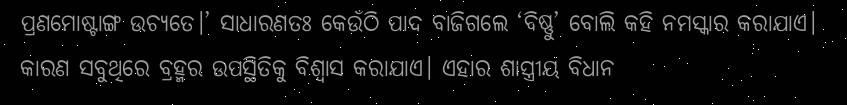ପ୍ରଣମୋଷ୍ଟାଙ୍ଗ ଉଚ୍ୟତେ।’ ସାଧାରଣତଃ କେଉଁଠି ପାଦ ବାଜିଗଲେ ‘ବିଷ୍ଣୁ’ ବୋଲି କହି ନମସ୍କାର କରାଯାଏ। କାରଣ ସବୁଥିରେ ବ୍ରହ୍ମର ଉପସ୍ଥିତିକୁ ବିଶ୍ୱାସ କରାଯାଏ। ଏହାର ଶାସ୍ତ୍ରୀୟ ବିଧାନ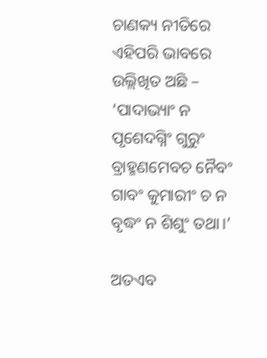ଚାଣକ୍ୟ ନୀତିରେ ଏହିପରି ଭାବରେ ଉଲ୍ଲିଖିତ ଅଛି – ‘ପାଦାଭ୍ୟାଂ ନ ପୃଶେଦଗ୍ନିଂ ଗୁରୁଂ ବ୍ରାହ୍ମଣମେବଚ ନୈବଂ ଗାବଂ କୁମାରୀଂ ଚ ନ ବୃଦ୍ଧଂ ନ ଶିଶୁଂ ତଥା।’

ଅତଏବ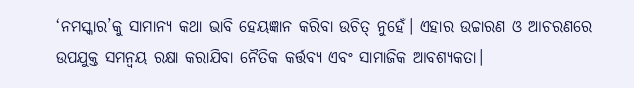‘ନମସ୍କାର’କୁ ସାମାନ୍ୟ କଥା ଭାବି ହେୟଜ୍ଞାନ କରିବା ଉଚିତ୍‌‌ ନୁହେଁ। ଏହାର ଉଚ୍ଚାରଣ ଓ ଆଚରଣରେ ଉପଯୁକ୍ତ ସମନ୍ୱୟ ରକ୍ଷା କରାଯିବା ନୈତିକ କର୍ତ୍ତବ୍ୟ ଏବଂ ସାମାଜିକ ଆବଶ୍ୟକତା।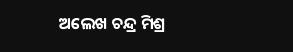ଅଲେଖ ଚନ୍ଦ୍ର ମିଶ୍ର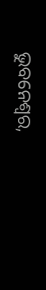ଭୁବନେଶ୍ୱର,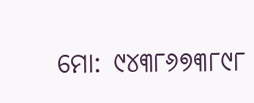ମୋ: ୯୪୩୮୬୭୩୮୯୮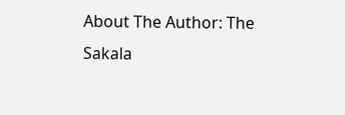About The Author: The Sakala